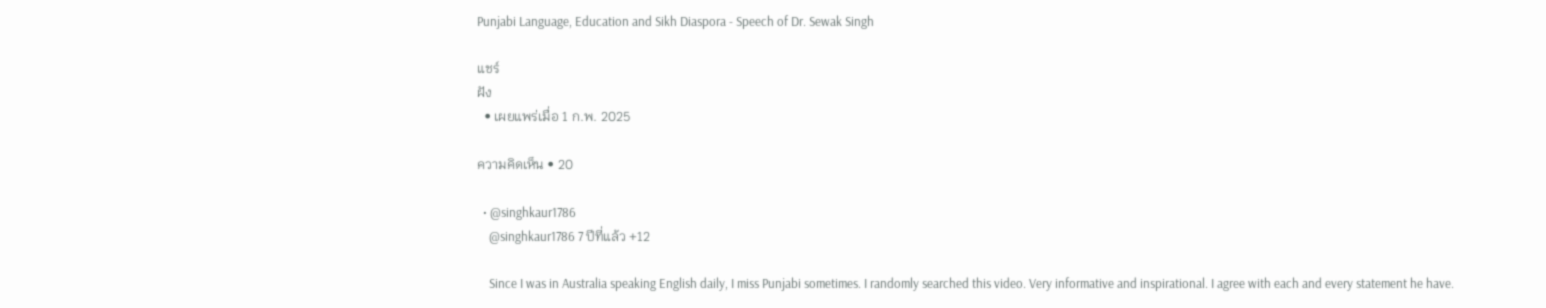Punjabi Language, Education and Sikh Diaspora - Speech of Dr. Sewak Singh

แชร์
ฝัง
  • เผยแพร่เมื่อ 1 ก.พ. 2025

ความคิดเห็น • 20

  • @singhkaur1786
    @singhkaur1786 7 ปีที่แล้ว +12

    Since I was in Australia speaking English daily, I miss Punjabi sometimes. I randomly searched this video. Very informative and inspirational. I agree with each and every statement he have.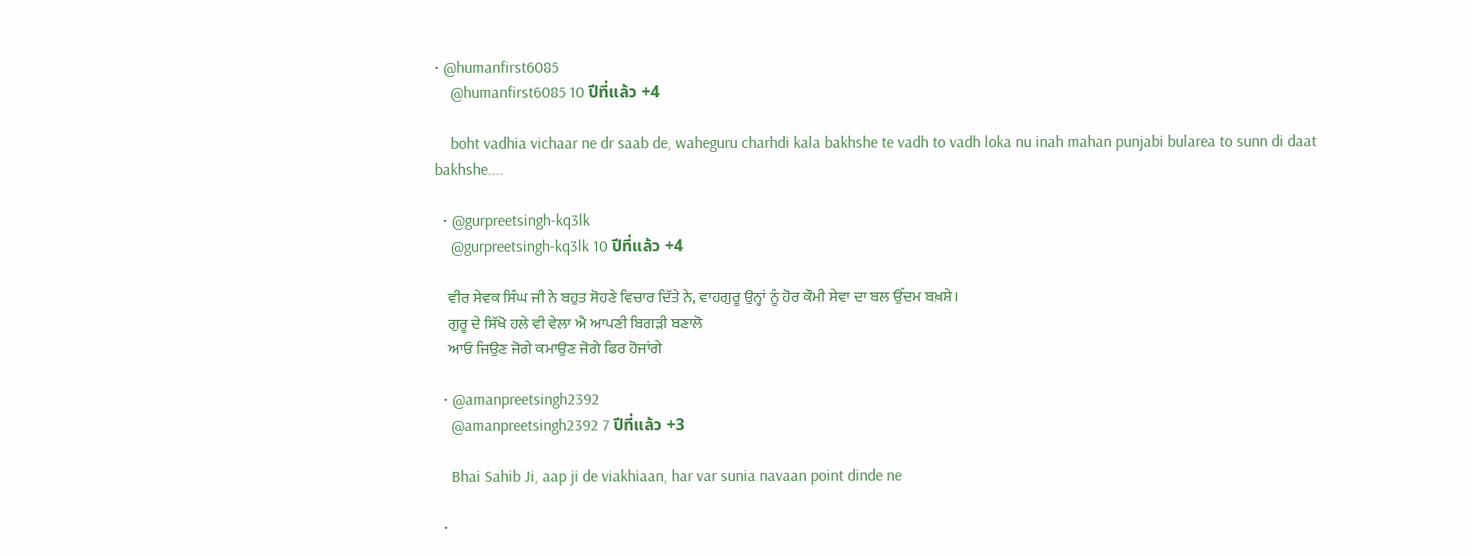• @humanfirst6085
    @humanfirst6085 10 ปีที่แล้ว +4

    boht vadhia vichaar ne dr saab de, waheguru charhdi kala bakhshe te vadh to vadh loka nu inah mahan punjabi bularea to sunn di daat bakhshe....

  • @gurpreetsingh-kq3lk
    @gurpreetsingh-kq3lk 10 ปีที่แล้ว +4

    ਵੀਰ ਸੇਵਕ ਸਿੰਘ ਜੀ ਨੇ ਬਹੁਤ ਸੋਹਣੇ ਵਿਚਾਰ ਦਿੱਤੇ ਨੇ, ਵਾਹਗੁਰੂ ਉਨ੍ਹਾਂ ਨੂੰ ਹੋਰ ਕੌਮੀ ਸੇਵਾ ਦਾ ਬਲ ਉੱਦਮ ਬਖ਼ਸ਼ੇ।
    ਗੁਰੂ ਦੇ ਸਿੱਖੋ ਹਲੇ ਵੀ ਵੇਲਾ ਐ ਆਪਣੀ ਬਿਗੜੀ ਬਣਾਲੋ
    ਆਓ ਜਿਉਣ ਜੋਗੇ ਕਮਾਉਣ ਜੋਗੇ ਫਿਰ ਹੋਜਾਂਗੇ

  • @amanpreetsingh2392
    @amanpreetsingh2392 7 ปีที่แล้ว +3

    Bhai Sahib Ji, aap ji de viakhiaan, har var sunia navaan point dinde ne

  •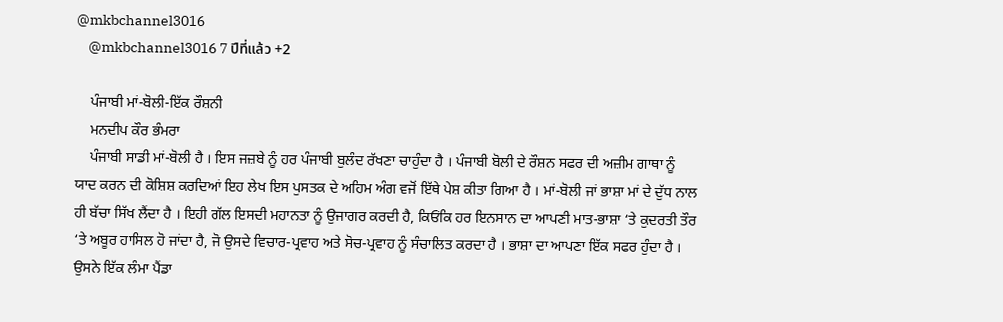@mkbchannel3016
    @mkbchannel3016 7 ปีที่แล้ว +2

    ਪੰਜਾਬੀ ਮਾਂ-ਬੋਲੀ-ਇੱਕ ਰੌਸ਼ਨੀ
    ਮਨਦੀਪ ਕੌਰ ਭੰਮਰਾ
    ਪੰਜਾਬੀ ਸਾਡੀ ਮਾਂ-ਬੋਲੀ ਹੈ । ਇਸ ਜਜ਼ਬੇ ਨੂੰ ਹਰ ਪੰਜਾਬੀ ਬੁਲੰਦ ਰੱਖਣਾ ਚਾਹੁੰਦਾ ਹੈ । ਪੰਜਾਬੀ ਬੋਲੀ ਦੇ ਰੌਸ਼ਨ ਸਫਰ ਦੀ ਅਜ਼ੀਮ ਗਾਥਾ ਨੂੰ ਯਾਦ ਕਰਨ ਦੀ ਕੋਸ਼ਿਸ਼ ਕਰਦਿਆਂ ਇਹ ਲੇਖ ਇਸ ਪੁਸਤਕ ਦੇ ਅਹਿਮ ਅੰਗ ਵਜੋਂ ਇੱਥੇ ਪੇਸ਼ ਕੀਤਾ ਗਿਆ ਹੈ । ਮਾਂ-ਬੋਲੀ ਜਾਂ ਭਾਸ਼ਾ ਮਾਂ ਦੇ ਦੁੱਧ ਨਾਲ ਹੀ ਬੱਚਾ ਸਿੱਖ ਲੈਂਦਾ ਹੈ । ਇਹੀ ਗੱਲ ਇਸਦੀ ਮਹਾਨਤਾ ਨੂੰ ਉਜਾਗਰ ਕਰਦੀ ਹੈ, ਕਿਓਂਕਿ ਹਰ ਇਨਸਾਨ ਦਾ ਆਪਣੀ ਮਾਤ-ਭਾਸ਼ਾ ‘ਤੇ ਕੁਦਰਤੀ ਤੌਰ ‘ਤੇ ਅਬੂਰ ਹਾਸਿਲ ਹੋ ਜਾਂਦਾ ਹੈ, ਜੋ ਉਸਦੇ ਵਿਚਾਰ-ਪ੍ਰਵਾਹ ਅਤੇ ਸੋਚ-ਪ੍ਰਵਾਹ ਨੂੰ ਸੰਚਾਲਿਤ ਕਰਦਾ ਹੈ । ਭਾਸ਼ਾ ਦਾ ਆਪਣਾ ਇੱਕ ਸਫਰ ਹੁੰਦਾ ਹੈ । ਉਸਨੇ ਇੱਕ ਲੰਮਾ ਪੈਂਡਾ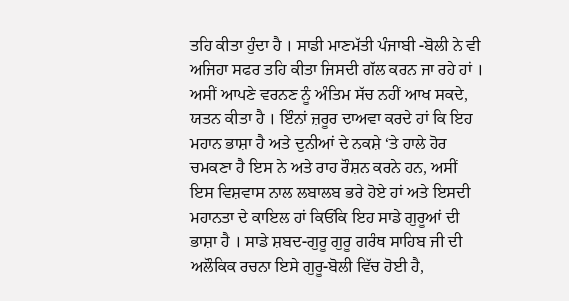ਤਹਿ ਕੀਤਾ ਹੁੰਦਾ ਹੈ । ਸਾਡੀ ਮਾਣਮੱਤੀ ਪੰਜਾਬੀ -ਬੋਲੀ ਨੇ ਵੀ ਅਜਿਹਾ ਸਫਰ ਤਹਿ ਕੀਤਾ ਜਿਸਦੀ ਗੱਲ ਕਰਨ ਜਾ ਰਹੇ ਹਾਂ । ਅਸੀਂ ਆਪਣੇ ਵਰਨਣ ਨੂੰ ਅੰਤਿਮ ਸੱਚ ਨਹੀਂ ਆਖ ਸਕਦੇ, ਯਤਨ ਕੀਤਾ ਹੈ । ਇੰਨਾਂ ਜ਼ਰੂਰ ਦਾਅਵਾ ਕਰਦੇ ਹਾਂ ਕਿ ਇਹ ਮਹਾਨ ਭਾਸ਼ਾ ਹੈ ਅਤੇ ਦੁਨੀਆਂ ਦੇ ਨਕਸ਼ੇ ‘ਤੇ ਹਾਲੇ ਹੋਰ ਚਮਕਣਾ ਹੈ ਇਸ ਨੇ ਅਤੇ ਰਾਹ ਰੌਸ਼ਨ ਕਰਨੇ ਹਨ, ਅਸੀਂ ਇਸ ਵਿਸ਼ਵਾਸ ਨਾਲ ਲਬਾਲਬ ਭਰੇ ਹੋਏ ਹਾਂ ਅਤੇ ਇਸਦੀ ਮਹਾਨਤਾ ਦੇ ਕਾਇਲ ਹਾਂ ਕਿਓਂਕਿ ਇਹ ਸਾਡੇ ਗੁਰੂਆਂ ਦੀ ਭਾਸ਼ਾ ਹੈ । ਸਾਡੇ ਸ਼ਬਦ-ਗੁਰੂ ਗੁਰੂ ਗਰੰਥ ਸਾਹਿਬ ਜੀ ਦੀ ਅਲੌਕਿਕ ਰਚਨਾ ਇਸੇ ਗੁਰੂ-ਬੋਲੀ ਵਿੱਚ ਹੋਈ ਹੈ,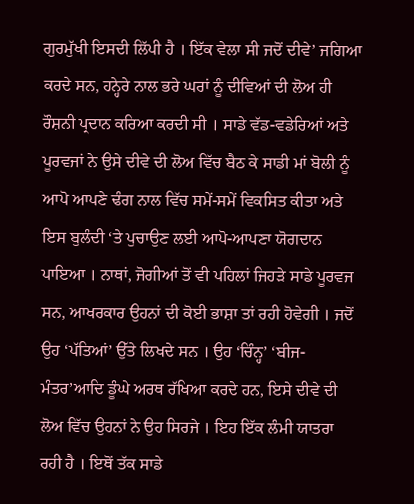ਗੁਰਮੁੱਖੀ ਇਸਦੀ ਲਿੱਪੀ ਹੈ । ਇੱਕ ਵੇਲਾ ਸੀ ਜਦੋਂ ਦੀਵੇ’ ਜਗਿਆ ਕਰਦੇ ਸਨ, ਹਨ੍ਹੇਰੇ ਨਾਲ ਭਰੇ ਘਰਾਂ ਨੂੰ ਦੀਵਿਆਂ ਦੀ ਲੋਅ ਹੀ ਰੌਸ਼ਨੀ ਪ੍ਰਦਾਨ ਕਰਿਆ ਕਰਦੀ ਸੀ । ਸਾਡੇ ਵੱਡ-ਵਡੇਰਿਆਂ ਅਤੇ ਪੂਰਵਜਾਂ ਨੇ ਉਸੇ ਦੀਵੇ ਦੀ ਲੋਅ ਵਿੱਚ ਬੈਠ ਕੇ ਸਾਡੀ ਮਾਂ ਬੋਲੀ ਨੂੰ ਆਪੋ ਆਪਣੇ ਢੰਗ ਨਾਲ ਵਿੱਚ ਸਮੇਂ-ਸਮੇਂ ਵਿਕਸਿਤ ਕੀਤਾ ਅਤੇ ਇਸ ਬੁਲੰਦੀ ‘ਤੇ ਪੁਚਾਉਣ ਲਈ ਆਪੋ-ਆਪਣਾ ਯੋਗਦਾਨ ਪਾਇਆ । ਨਾਥਾਂ, ਜੋਗੀਆਂ ਤੋਂ ਵੀ ਪਹਿਲਾਂ ਜਿਹੜੇ ਸਾਡੇ ਪੂਰਵਜ ਸਨ, ਆਖਰਕਾਰ ਉਹਨਾਂ ਦੀ ਕੋਈ ਭਾਸ਼ਾ ਤਾਂ ਰਹੀ ਹੋਵੇਗੀ । ਜਦੋਂ ਉਹ ‘ਪੱਤਿਆਂ’ ਉੱਤੇ ਲਿਖਦੇ ਸਨ । ਉਹ ‘ਚਿੰਨ੍ਹ’ ‘ਬੀਜ-ਮੰਤਰ’ਆਦਿ ਡੂੰਘੇ ਅਰਥ ਰੱਖਿਆ ਕਰਦੇ ਹਨ, ਇਸੇ ਦੀਵੇ ਦੀ ਲੋਅ ਵਿੱਚ ਉਹਨਾਂ ਨੇ ਉਹ ਸਿਰਜੇ । ਇਹ ਇੱਕ ਲੰਮੀ ਯਾਤਰਾ ਰਹੀ ਹੈ । ਇਥੋਂ ਤੱਕ ਸਾਡੇ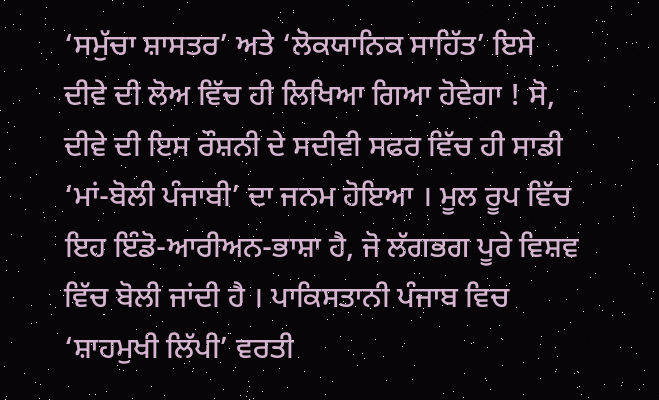‘ਸਮੁੱਚਾ ਸ਼ਾਸਤਰ’ ਅਤੇ ‘ਲੋਕਯਾਨਿਕ ਸਾਹਿੱਤ’ ਇਸੇ ਦੀਵੇ ਦੀ ਲੋਅ ਵਿੱਚ ਹੀ ਲਿਖਿਆ ਗਿਆ ਹੋਵੇਗਾ ! ਸੋ, ਦੀਵੇ ਦੀ ਇਸ ਰੌਸ਼ਨੀ ਦੇ ਸਦੀਵੀ ਸਫਰ ਵਿੱਚ ਹੀ ਸਾਡੀ ‘ਮਾਂ-ਬੋਲੀ ਪੰਜਾਬੀ’ ਦਾ ਜਨਮ ਹੋਇਆ । ਮੂਲ ਰੂਪ ਵਿੱਚ ਇਹ ਇੰਡੋ-ਆਰੀਅਨ-ਭਾਸ਼ਾ ਹੈ, ਜੋ ਲੱਗਭਗ ਪੂਰੇ ਵਿਸ਼ਵ ਵਿੱਚ ਬੋਲੀ ਜਾਂਦੀ ਹੈ । ਪਾਕਿਸਤਾਨੀ ਪੰਜਾਬ ਵਿਚ ‘ਸ਼ਾਹਮੁਖੀ ਲਿੱਪੀ’ ਵਰਤੀ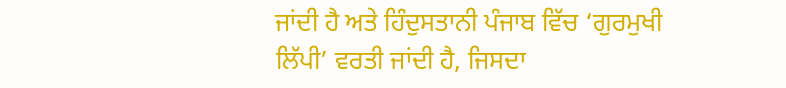ਜਾਂਦੀ ਹੈ ਅਤੇ ਹਿੰਦੁਸਤਾਨੀ ਪੰਜਾਬ ਵਿੱਚ ‘ਗੁਰਮੁਖੀ ਲਿੱਪੀ’ ਵਰਤੀ ਜਾਂਦੀ ਹੈ, ਜਿਸਦਾ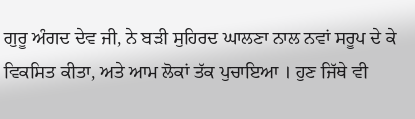ਗੁਰੂ ਅੰਗਦ ਦੇਵ ਜੀ, ਨੇ ਬੜੀ ਸੁਹਿਰਦ ਘਾਲਣਾ ਨਾਲ ਨਵਾਂ ਸਰੂਪ ਦੇ ਕੇ ਵਿਕਸਿਤ ਕੀਤਾ, ਅਤੇ ਆਮ ਲੋਕਾਂ ਤੱਕ ਪੁਚਾਇਆ । ਹੁਣ ਜਿੱਥੇ ਵੀ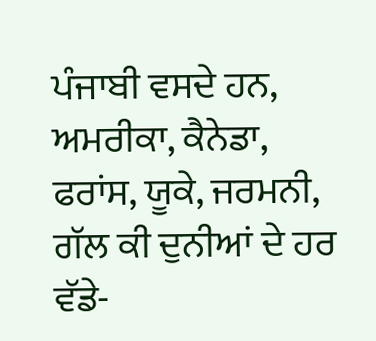ਪੰਜਾਬੀ ਵਸਦੇ ਹਨ, ਅਮਰੀਕਾ, ਕੈਨੇਡਾ, ਫਰਾਂਸ, ਯੂਕੇ, ਜਰਮਨੀ, ਗੱਲ ਕੀ ਦੁਨੀਆਂ ਦੇ ਹਰ ਵੱਡੇ-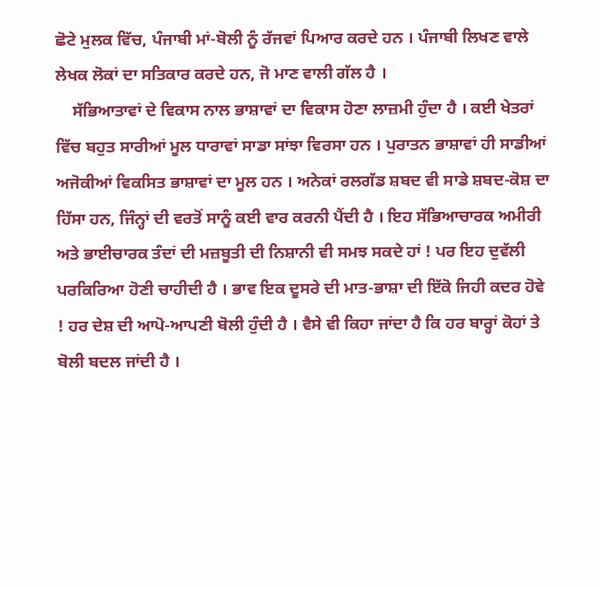ਛੋਟੇ ਮੁਲਕ ਵਿੱਚ, ਪੰਜਾਬੀ ਮਾਂ-ਬੋਲੀ ਨੂੰ ਰੱਜਵਾਂ ਪਿਆਰ ਕਰਦੇ ਹਨ । ਪੰਜਾਬੀ ਲਿਖਣ ਵਾਲੇ ਲੇਖਕ ਲੋਕਾਂ ਦਾ ਸਤਿਕਾਰ ਕਰਦੇ ਹਨ, ਜੋ ਮਾਣ ਵਾਲੀ ਗੱਲ ਹੈ ।
    ਸੱਭਿਆਤਾਵਾਂ ਦੇ ਵਿਕਾਸ ਨਾਲ ਭਾਸ਼ਾਵਾਂ ਦਾ ਵਿਕਾਸ ਹੋਣਾ ਲਾਜ਼ਮੀ ਹੁੰਦਾ ਹੈ । ਕਈ ਖੇਤਰਾਂ ਵਿੱਚ ਬਹੁਤ ਸਾਰੀਆਂ ਮੂਲ ਧਾਰਾਵਾਂ ਸਾਡਾ ਸਾਂਝਾ ਵਿਰਸਾ ਹਨ । ਪੁਰਾਤਨ ਭਾਸ਼ਾਵਾਂ ਹੀ ਸਾਡੀਆਂ ਅਜੋਕੀਆਂ ਵਿਕਸਿਤ ਭਾਸ਼ਾਵਾਂ ਦਾ ਮੂਲ ਹਨ । ਅਨੇਕਾਂ ਰਲਗੱਡ ਸ਼ਬਦ ਵੀ ਸਾਡੇ ਸ਼ਬਦ-ਕੋਸ਼ ਦਾ ਹਿੱਸਾ ਹਨ, ਜਿੰਨ੍ਹਾਂ ਦੀ ਵਰਤੋਂ ਸਾਨੂੰ ਕਈ ਵਾਰ ਕਰਨੀ ਪੈਂਦੀ ਹੈ । ਇਹ ਸੱਭਿਆਚਾਰਕ ਅਮੀਰੀ ਅਤੇ ਭਾਈਚਾਰਕ ਤੰਦਾਂ ਦੀ ਮਜ਼ਬੂਤੀ ਦੀ ਨਿਸ਼ਾਨੀ ਵੀ ਸਮਝ ਸਕਦੇ ਹਾਂ ! ਪਰ ਇਹ ਦੁਵੱਲੀ ਪਰਕਿਰਿਆ ਹੋਣੀ ਚਾਹੀਦੀ ਹੈ । ਭਾਵ ਇਕ ਦੂਸਰੇ ਦੀ ਮਾਤ-ਭਾਸ਼ਾ ਦੀ ਇੱਕੋ ਜਿਹੀ ਕਦਰ ਹੋਵੇ ! ਹਰ ਦੇਸ਼ ਦੀ ਆਪੋ-ਆਪਣੀ ਬੋਲੀ ਹੁੰਦੀ ਹੈ । ਵੈਸੇ ਵੀ ਕਿਹਾ ਜਾਂਦਾ ਹੈ ਕਿ ਹਰ ਬਾਰ੍ਹਾਂ ਕੋਹਾਂ ਤੇ ਬੋਲੀ ਬਦਲ ਜਾਂਦੀ ਹੈ ।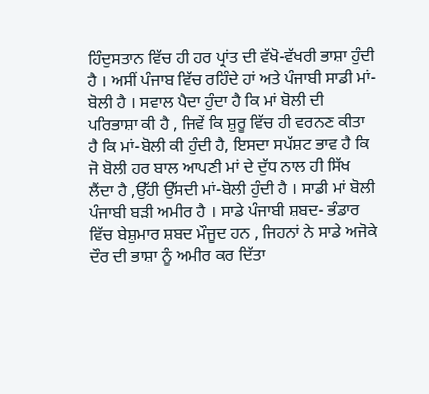ਹਿੰਦੁਸਤਾਨ ਵਿੱਚ ਹੀ ਹਰ ਪ੍ਰਾਂਤ ਦੀ ਵੱਖੋ-ਵੱਖਰੀ ਭਾਸ਼ਾ ਹੁੰਦੀ ਹੈ । ਅਸੀਂ ਪੰਜਾਬ ਵਿੱਚ ਰਹਿੰਦੇ ਹਾਂ ਅਤੇ ਪੰਜਾਬੀ ਸਾਡੀ ਮਾਂ-ਬੋਲੀ ਹੈ । ਸਵਾਲ ਪੈਦਾ ਹੁੰਦਾ ਹੈ ਕਿ ਮਾਂ ਬੋਲੀ ਦੀ ਪਰਿਭਾਸ਼ਾ ਕੀ ਹੈ , ਜਿਵੇਂ ਕਿ ਸ਼ੁਰੂ ਵਿੱਚ ਹੀ ਵਰਨਣ ਕੀਤਾ ਹੈ ਕਿ ਮਾਂ-ਬੋਲੀ ਕੀ ਹੁੰਦੀ ਹੈ, ਇਸਦਾ ਸਪੱਸ਼ਟ ਭਾਵ ਹੈ ਕਿ ਜੋ ਬੋਲੀ ਹਰ ਬਾਲ ਆਪਣੀ ਮਾਂ ਦੇ ਦੁੱਧ ਨਾਲ ਹੀ ਸਿੱਖ ਲੈਂਦਾ ਹੈ ,ਉੱਹੀ ਉੱਸਦੀ ਮਾਂ-ਬੋਲੀ ਹੁੰਦੀ ਹੈ । ਸਾਡੀ ਮਾਂ ਬੋਲੀ ਪੰਜਾਬੀ ਬੜੀ ਅਮੀਰ ਹੈ । ਸਾਡੇ ਪੰਜਾਬੀ ਸ਼ਬਦ- ਭੰਡਾਰ ਵਿੱਚ ਬੇਸ਼ੁਮਾਰ ਸ਼ਬਦ ਮੌਜੂਦ ਹਨ , ਜਿਹਨਾਂ ਨੇ ਸਾਡੇ ਅਜੋਕੇ ਦੌਰ ਦੀ ਭਾਸ਼ਾ ਨੂੰ ਅਮੀਰ ਕਰ ਦਿੱਤਾ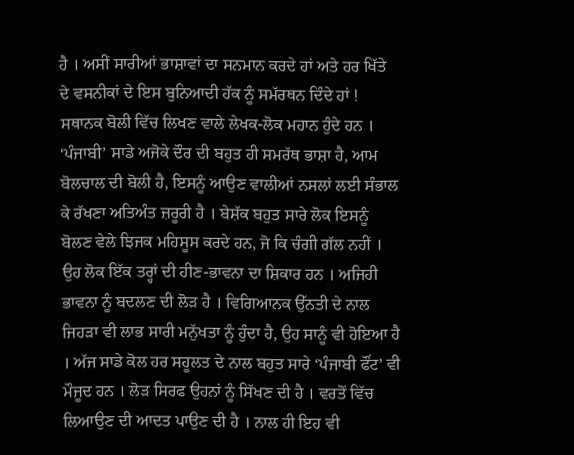ਹੈ । ਅਸੀਂ ਸਾਰੀਆਂ ਭਾਸ਼ਾਵਾਂ ਦਾ ਸਨਮਾਨ ਕਰਦੇ ਹਾਂ ਅਤੇ ਹਰ ਖਿੱਤੇ ਦੇ ਵਸਨੀਕਾਂ ਦੇ ਇਸ ਬੁਨਿਆਦੀ ਹੱਕ ਨੂੰ ਸਮੱਰਥਨ ਦਿੰਦੇ ਹਾਂ ! ਸਥਾਨਕ ਬੋਲੀ ਵਿੱਚ ਲਿਖਣ ਵਾਲੇ ਲੇਖਕ-ਲੋਕ ਮਹਾਨ ਹੁੰਦੇ ਹਨ । ‘ਪੰਜਾਬੀ’ ਸਾਡੇ ਅਜੋਕੇ ਦੌਰ ਦੀ ਬਹੁਤ ਹੀ ਸਮਰੱਥ ਭਾਸ਼ਾ ਹੈ, ਆਮ ਬੋਲਚਾਲ ਦੀ ਬੋਲੀ ਹੈ, ਇਸਨੂੰ ਆਉਣ ਵਾਲੀਆਂ ਨਸਲਾਂ ਲਈ ਸੰਭਾਲ ਕੇ ਰੱਖਣਾ ਅਤਿਅੰਤ ਜ਼ਰੂਰੀ ਹੈ । ਬੇਸ਼ੱਕ ਬਹੁਤ ਸਾਰੇ ਲੋਕ ਇਸਨੂੰ ਬੋਲਣ ਵੇਲੇ ਝਿਜਕ ਮਹਿਸੂਸ ਕਰਦੇ ਹਨ, ਜੋ ਕਿ ਚੰਗੀ ਗੱਲ ਨਹੀਂ । ਉਹ ਲੋਕ ਇੱਕ ਤਰ੍ਹਾਂ ਦੀ ਹੀਣ-ਭਾਵਨਾ ਦਾ ਸ਼ਿਕਾਰ ਹਨ । ਅਜਿਹੀ ਭਾਵਨਾ ਨੂੰ ਬਦਲਣ ਦੀ ਲੋੜ ਹੈ । ਵਿਗਿਆਨਕ ਉੱਨਤੀ ਦੇ ਨਾਲ ਜਿਹੜਾ ਵੀ ਲਾਭ ਸਾਰੀ ਮਨੁੱਖਤਾ ਨੂੰ ਹੁੰਦਾ ਹੈ, ਉਹ ਸਾਨੂੰ ਵੀ ਹੋਇਆ ਹੈ । ਅੱਜ ਸਾਡੇ ਕੋਲ ਹਰ ਸਹੂਲਤ ਦੇ ਨਾਲ ਬਹੁਤ ਸਾਰੇ ‘ਪੰਜਾਬੀ ਫੌਂਟ’ ਵੀ ਮੌਜੂਦ ਹਨ । ਲੋੜ ਸਿਰਫ ਉਹਨਾਂ ਨੂੰ ਸਿੱਖਣ ਦੀ ਹੈ । ਵਰਤੋਂ ਵਿੱਚ ਲਿਆਉਣ ਦੀ ਆਦਤ ਪਾਉਣ ਦੀ ਹੈ । ਨਾਲ ਹੀ ਇਹ ਵੀ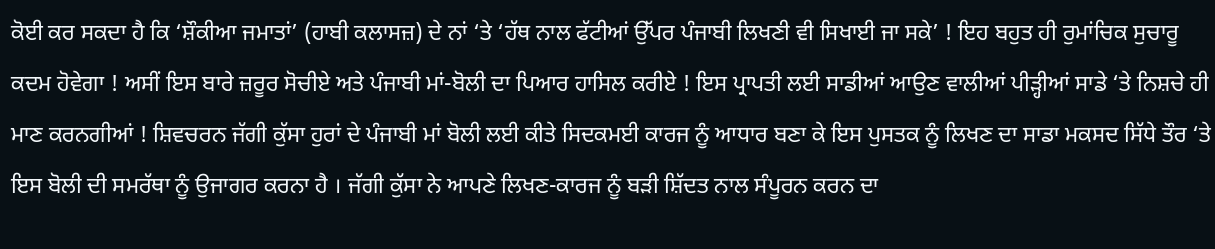ਕੋਈ ਕਰ ਸਕਦਾ ਹੈ ਕਿ ‘ਸ਼ੌਕੀਆ ਜਮਾਤਾਂ’ (ਹਾਬੀ ਕਲਾਸਜ਼) ਦੇ ਨਾਂ ‘ਤੇ ‘ਹੱਥ ਨਾਲ ਫੱਟੀਆਂ ਉੱਪਰ ਪੰਜਾਬੀ ਲਿਖਣੀ ਵੀ ਸਿਖਾਈ ਜਾ ਸਕੇ’ ! ਇਹ ਬਹੁਤ ਹੀ ਰੁਮਾਂਚਿਕ ਸੁਚਾਰੂ ਕਦਮ ਹੋਵੇਗਾ ! ਅਸੀਂ ਇਸ ਬਾਰੇ ਜ਼ਰੂਰ ਸੋਚੀਏ ਅਤੇ ਪੰਜਾਬੀ ਮਾਂ-ਬੋਲੀ ਦਾ ਪਿਆਰ ਹਾਸਿਲ ਕਰੀਏ ! ਇਸ ਪ੍ਰਾਪਤੀ ਲਈ ਸਾਡੀਆਂ ਆਉਣ ਵਾਲੀਆਂ ਪੀੜ੍ਹੀਆਂ ਸਾਡੇ ‘ਤੇ ਨਿਸ਼ਚੇ ਹੀ ਮਾਣ ਕਰਨਗੀਆਂ ! ਸ਼ਿਵਚਰਨ ਜੱਗੀ ਕੁੱਸਾ ਹੁਰਾਂ ਦੇ ਪੰਜਾਬੀ ਮਾਂ ਬੋਲੀ ਲਈ ਕੀਤੇ ਸਿਦਕਮਈ ਕਾਰਜ ਨੂੰ ਆਧਾਰ ਬਣਾ ਕੇ ਇਸ ਪੁਸਤਕ ਨੂੰ ਲਿਖਣ ਦਾ ਸਾਡਾ ਮਕਸਦ ਸਿੱਧੇ ਤੌਰ ‘ਤੇ ਇਸ ਬੋਲੀ ਦੀ ਸਮਰੱਥਾ ਨੂੰ ਉਜਾਗਰ ਕਰਨਾ ਹੈ । ਜੱਗੀ ਕੁੱਸਾ ਨੇ ਆਪਣੇ ਲਿਖਣ-ਕਾਰਜ ਨੂੰ ਬੜੀ ਸ਼ਿੱਦਤ ਨਾਲ ਸੰਪੂਰਨ ਕਰਨ ਦਾ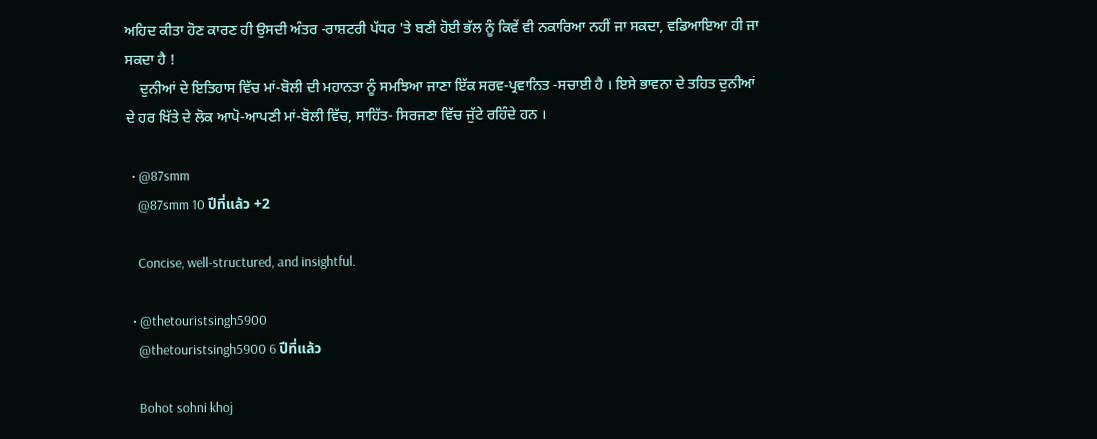ਅਹਿਦ ਕੀਤਾ ਹੋਣ ਕਾਰਣ ਹੀ ਉਸਦੀ ਅੰਤਰ -ਰਾਸ਼ਟਰੀ ਪੱਧਰ 'ਤੇ ਬਣੀ ਹੋਈ ਭੱਲ ਨੂੰ ਕਿਵੇਂ ਵੀ ਨਕਾਰਿਆ ਨਹੀਂ ਜਾ ਸਕਦਾ, ਵਡਿਆਇਆ ਹੀ ਜਾ ਸਕਦਾ ਹੈ !
    ਦੁਨੀਆਂ ਦੇ ਇਤਿਹਾਸ ਵਿੱਚ ਮਾਂ-ਬੋਲੀ ਦੀ ਮਹਾਨਤਾ ਨੂੰ ਸਮਝਿਆ ਜਾਣਾ ਇੱਕ ਸਰਵ-ਪ੍ਰਵਾਨਿਤ -ਸਚਾਈ ਹੈ । ਇਸੇ ਭਾਵਨਾ ਦੇ ਤਹਿਤ ਦੁਨੀਆਂ ਦੇ ਹਰ ਖਿੱਤੇ ਦੇ ਲੋਕ ਆਪੋ-ਆਪਣੀ ਮਾਂ-ਬੋਲੀ ਵਿੱਚ, ਸਾਹਿੱਤ- ਸਿਰਜਣਾ ਵਿੱਚ ਜੁੱਟੇ ਰਹਿੰਦੇ ਹਨ ।

  • @87smm
    @87smm 10 ปีที่แล้ว +2

    Concise, well-structured, and insightful.

  • @thetouristsingh5900
    @thetouristsingh5900 6 ปีที่แล้ว

    Bohot sohni khoj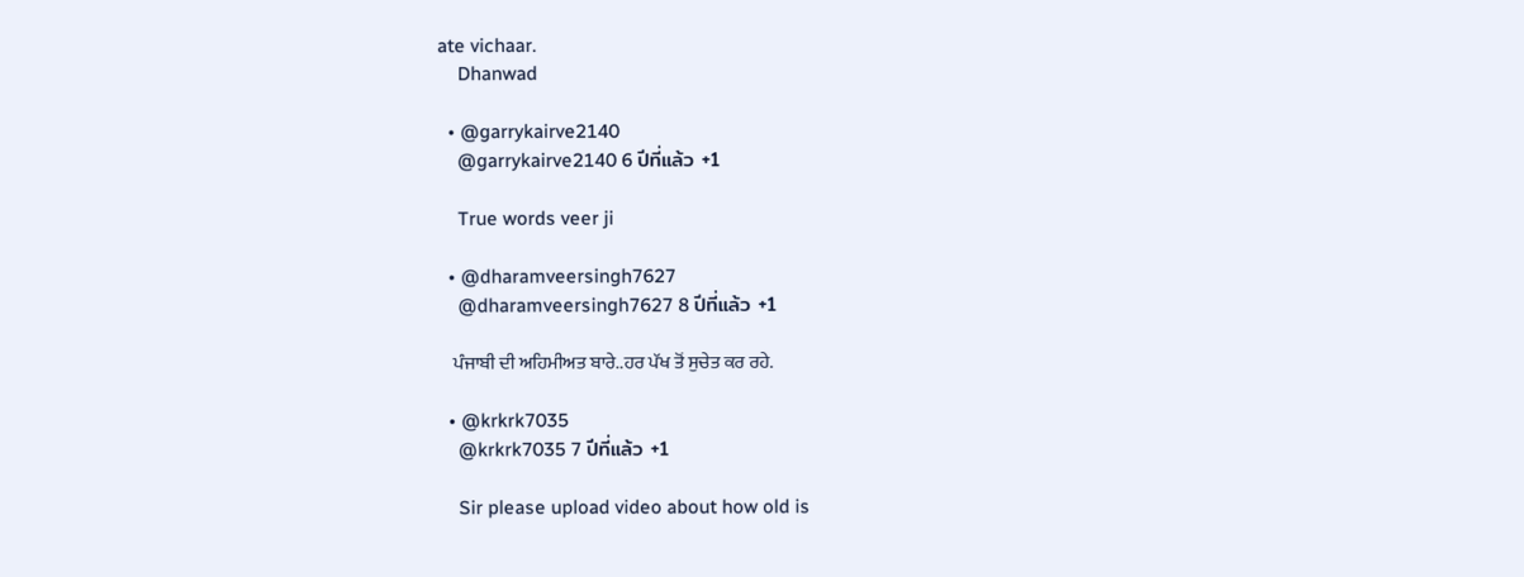ate vichaar.
    Dhanwad

  • @garrykairve2140
    @garrykairve2140 6 ปีที่แล้ว +1

    True words veer ji

  • @dharamveersingh7627
    @dharamveersingh7627 8 ปีที่แล้ว +1

    ਪੰਜਾਬੀ ਦੀ ਅਹਿਮੀਅਤ ਬਾਰੇ..ਹਰ ਪੱਖ ਤੋਂ ਸੁਚੇਤ ਕਰ ਰਹੇ.

  • @krkrk7035
    @krkrk7035 7 ปีที่แล้ว +1

    Sir please upload video about how old is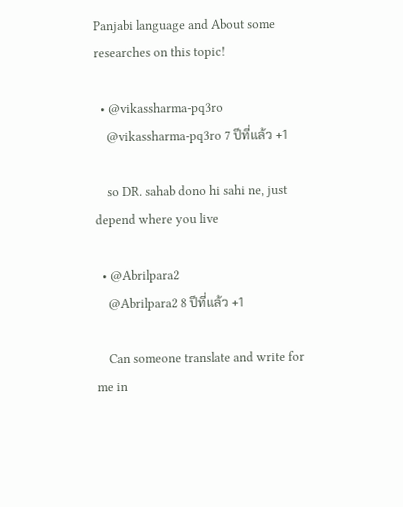Panjabi language and About some researches on this topic!

  • @vikassharma-pq3ro
    @vikassharma-pq3ro 7 ปีที่แล้ว +1

    so DR. sahab dono hi sahi ne, just depend where you live

  • @Abrilpara2
    @Abrilpara2 8 ปีที่แล้ว +1

    Can someone translate and write for me in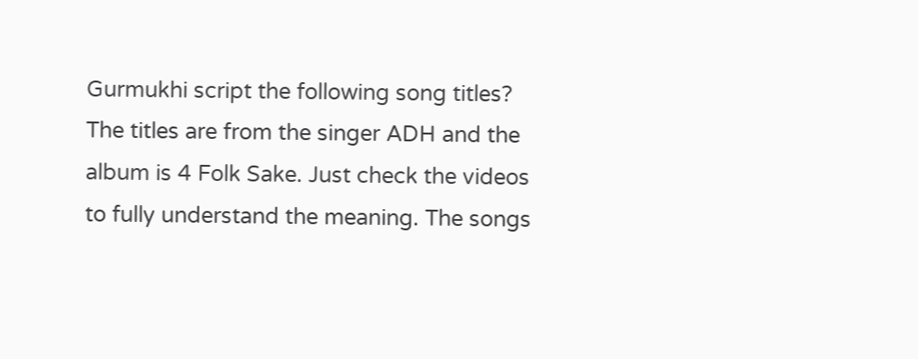Gurmukhi script the following song titles? The titles are from the singer ADH and the album is 4 Folk Sake. Just check the videos to fully understand the meaning. The songs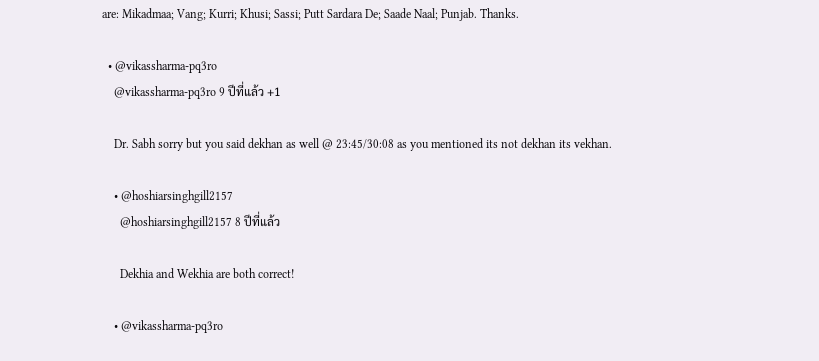are: Mikadmaa; Vang; Kurri; Khusi; Sassi; Putt Sardara De; Saade Naal; Punjab. Thanks.

  • @vikassharma-pq3ro
    @vikassharma-pq3ro 9 ปีที่แล้ว +1

    Dr. Sabh sorry but you said dekhan as well @ 23:45/30:08 as you mentioned its not dekhan its vekhan.

    • @hoshiarsinghgill2157
      @hoshiarsinghgill2157 8 ปีที่แล้ว

      Dekhia and Wekhia are both correct!

    • @vikassharma-pq3ro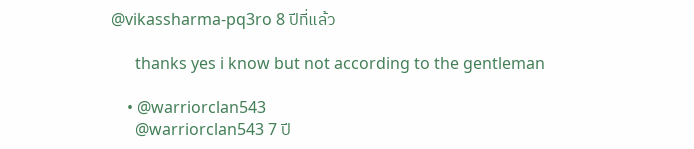@vikassharma-pq3ro 8 ปีที่แล้ว

      thanks yes i know but not according to the gentleman

    • @warriorclan543
      @warriorclan543 7 ปี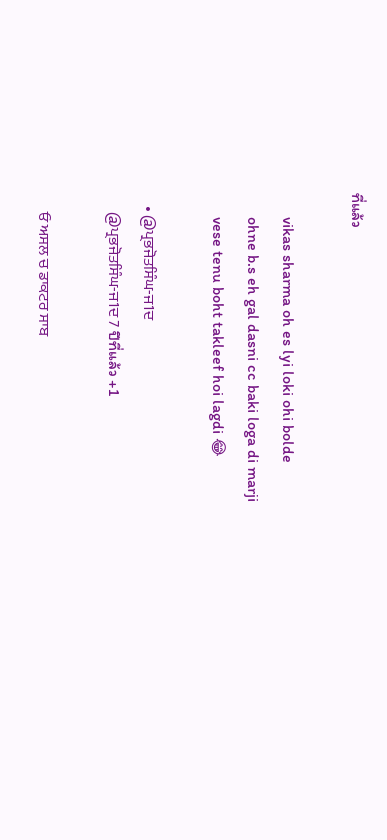ที่แล้ว

      vikas sharma oh es lyi loki ohi bolde
      ohne b.s eh gal dasni cc baki loga di marji
      vese tenu boht takleef hoi lagdi 😂

    • @ਪ੍ਰਭਜੋਤਸਿੰਘ-ਜ1ਦ
      @ਪ੍ਰਭਜੋਤਸਿੰਘ-ਜ1ਦ 7 ปีที่แล้ว +1

      ਓ ਅਸਲ ਚ ਡਾਕਟਰ ਸਾਬ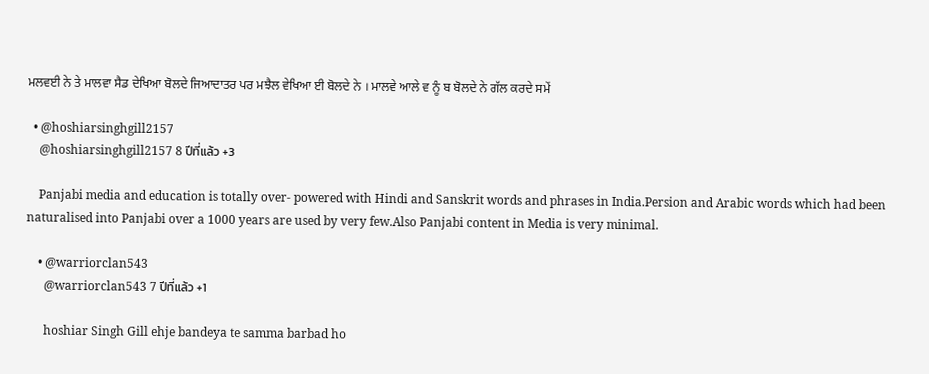ਮਲਵਈ ਨੇ ਤੇ ਮਾਲਵਾ ਸੈਡ ਦੇਖਿਆ ਬੋਲਦੇ ਜਿਆਦਾਤਰ ਪਰ ਮਝੈਲ ਵੇਖਿਆ ਈ ਬੋਲਦੇ ਨੇ । ਮਾਲਵੇ ਆਲੇ ਵ ਨੂੰ ਬ ਬੋਲਦੇ ਨੇ ਗੱਲ ਕਰਦੇ ਸਮੇਂ

  • @hoshiarsinghgill2157
    @hoshiarsinghgill2157 8 ปีที่แล้ว +3

    Panjabi media and education is totally over- powered with Hindi and Sanskrit words and phrases in India.Persion and Arabic words which had been naturalised into Panjabi over a 1000 years are used by very few.Also Panjabi content in Media is very minimal.

    • @warriorclan543
      @warriorclan543 7 ปีที่แล้ว +1

      hoshiar Singh Gill ehje bandeya te samma barbad ho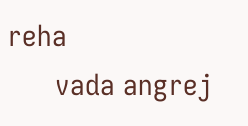reha
      vada angrej